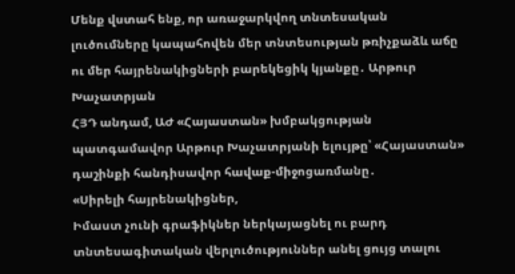Մենք վստահ ենք, որ առաջարկվող տնտեսական լուծումները կապահովեն մեր տնտեսության թռիչքաձև աճը ու մեր հայրենակիցների բարեկեցիկ կյանքը․ Արթուր Խաչատրյան
ՀՅԴ անդամ, ԱԺ «Հայաստան» խմբակցության պատգամավոր Արթուր Խաչատրյանի ելույթը՝ «Հայաստան» դաշինքի հանդիսավոր հավաք-միջոցառմանը․
«Սիրելի հայրենակիցներ,
Իմաստ չունի գրաֆիկներ ներկայացնել ու բարդ տնտեսագիտական վերլուծություններ անել ցույց տալու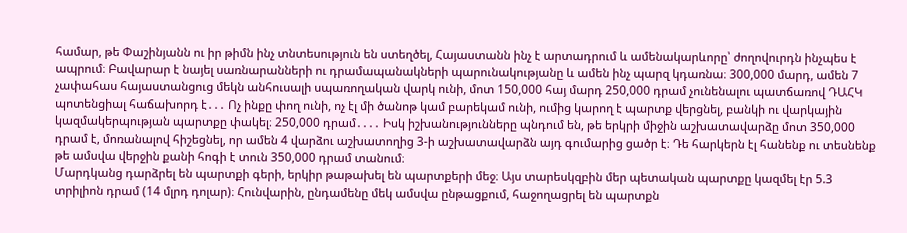համար, թե Փաշինյանն ու իր թիմն ինչ տնտեսություն են ստեղծել, Հայաստանն ինչ է արտադրում և ամենակարևորը՝ ժողովուրդն ինչպես է ապրում։ Բավարար է նայել սառնարանների ու դրամապանակների պարունակությանը և ամեն ինչ պարզ կդառնա։ 300,000 մարդ, ամեն 7 չափահաս հայաստանցուց մեկն անհուսալի սպառողական վարկ ունի, մոտ 150,000 հայ մարդ 250,000 դրամ չունենալու պատճառով ԴԱՀԿ պոտենցիալ հաճախորդ է․․․ Ոչ ինքը փող ունի, ոչ էլ մի ծանոթ կամ բարեկամ ունի, ումից կարող է պարտք վերցնել, բանկի ու վարկային կազմակերպության պարտքը փակել։ 250,000 դրամ․․․․ Իսկ իշխանությունները պնդում են, թե երկրի միջին աշխատավարձը մոտ 350,000 դրամ է, մոռանալով հիշեցնել, որ ամեն 4 վարձու աշխատողից 3-ի աշխատավարձն այդ գումարից ցածր է։ Դե հարկերն էլ հանենք ու տեսնենք թե ամսվա վերջին քանի հոգի է տուն 350,000 դրամ տանում։
Մարդկանց դարձրել են պարտքի գերի, երկիր թաթախել են պարտքերի մեջ։ Այս տարեսկզբին մեր պետական պարտքը կազմել էր 5.3 տրիլիոն դրամ (14 մլրդ դոլար)։ Հունվարին, ընդամենը մեկ ամսվա ընթացքում, հաջողացրել են պարտքն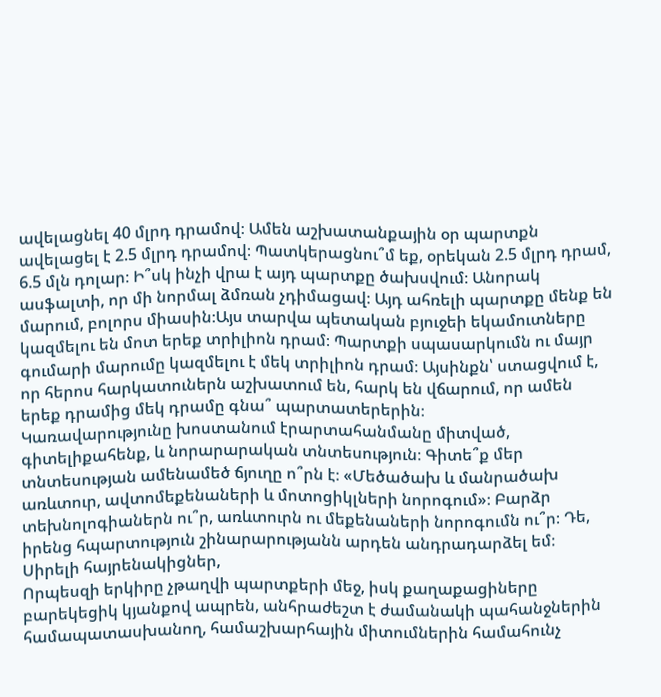ավելացնել 40 մլրդ դրամով։ Ամեն աշխատանքային օր պարտքն ավելացել է 2.5 մլրդ դրամով։ Պատկերացնու՞մ եք, օրեկան 2.5 մլրդ դրամ, 6.5 մլն դոլար։ Ի՞սկ ինչի վրա է այդ պարտքը ծախսվում։ Անորակ ասֆալտի, որ մի նորմալ ձմռան չդիմացավ։ Այդ ահռելի պարտքը մենք են մարում, բոլորս միասին։Այս տարվա պետական բյուջեի եկամուտները կազմելու են մոտ երեք տրիլիոն դրամ։ Պարտքի սպասարկումն ու մայր գումարի մարումը կազմելու է մեկ տրիլիոն դրամ։ Այսինքն՝ ստացվում է, որ հերոս հարկատուներն աշխատում են, հարկ են վճարում, որ ամեն երեք դրամից մեկ դրամը գնա՞ պարտատերերին։
Կառավարությունը խոստանում էրարտահանմանը միտված, գիտելիքահենք, և նորարարական տնտեսություն։ Գիտե՞ք մեր տնտեսության ամենամեծ ճյուղը ո՞րն է։ «Մեծածախ և մանրածախ առևտուր, ավտոմեքենաների և մոտոցիկլների նորոգում»։ Բարձր տեխնոլոգիաներն ու՞ր, առևտուրն ու մեքենաների նորոգումն ու՞ր։ Դե, իրենց հպարտություն շինարարությանն արդեն անդրադարձել եմ։
Սիրելի հայրենակիցներ,
Որպեսզի երկիրը չթաղվի պարտքերի մեջ, իսկ քաղաքացիները բարեկեցիկ կյանքով ապրեն, անհրաժեշտ է ժամանակի պահանջներին համապատասխանող, համաշխարհային միտումներին համահունչ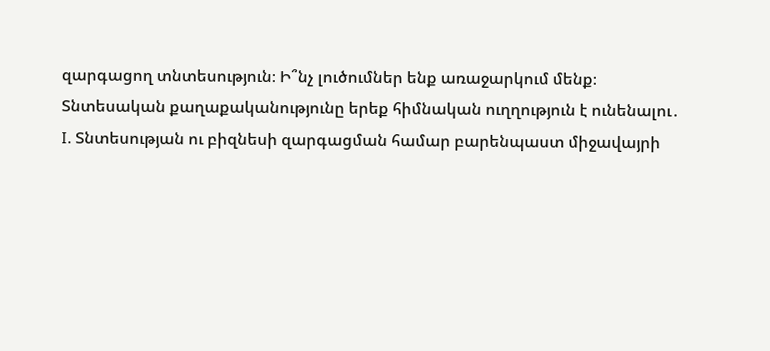զարգացող տնտեսություն։ Ի՞նչ լուծումներ ենք առաջարկում մենք։
Տնտեսական քաղաքականությունը երեք հիմնական ուղղություն է ունենալու․
I. Տնտեսության ու բիզնեսի զարգացման համար բարենպաստ միջավայրի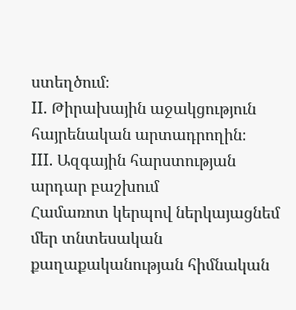ստեղծում։
II. Թիրախային աջակցություն հայրենական արտադրողին։
III. Ազգային հարստության արդար բաշխում
Համառոտ կերպով ներկայացնեմ մեր տնտեսական քաղաքականության հիմնական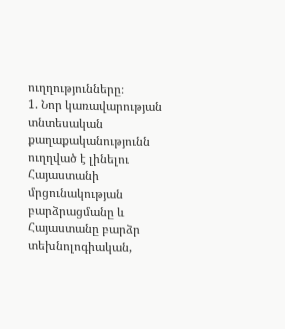ուղղությունները։
1. Նոր կառավարության տնտեսական քաղաքականությունն ուղղված է լինելու Հայաստանի մրցունակության բարձրացմանը և Հայաստանը բարձր տեխնոլոգիական,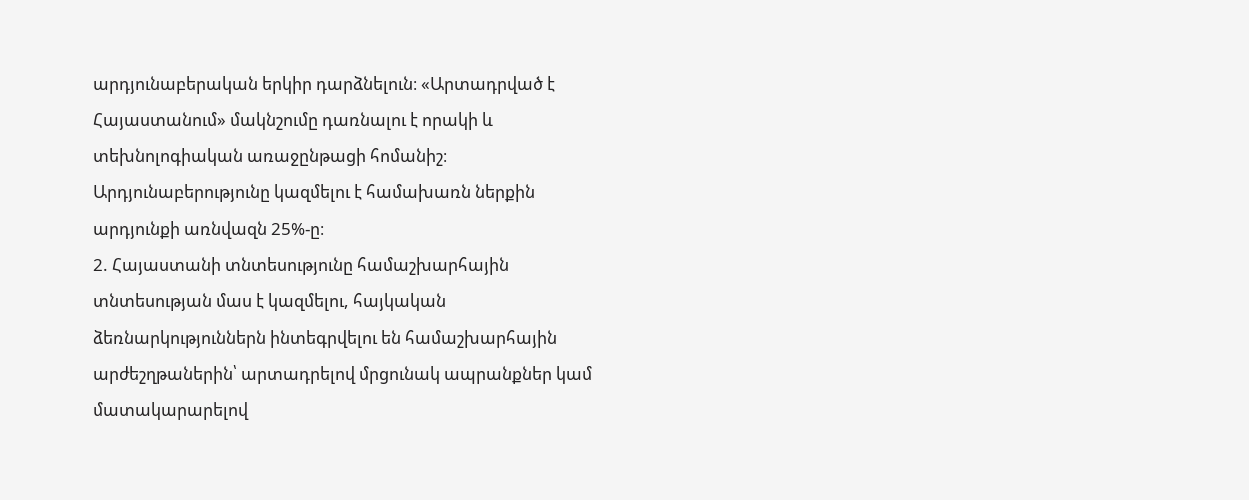արդյունաբերական երկիր դարձնելուն։ «Արտադրված է Հայաստանում» մակնշումը դառնալու է որակի և տեխնոլոգիական առաջընթացի հոմանիշ։ Արդյունաբերությունը կազմելու է համախառն ներքին արդյունքի առնվազն 25%-ը։
2. Հայաստանի տնտեսությունը համաշխարհային տնտեսության մաս է կազմելու, հայկական ձեռնարկություններն ինտեգրվելու են համաշխարհային արժեշղթաներին՝ արտադրելով մրցունակ ապրանքներ կամ մատակարարելով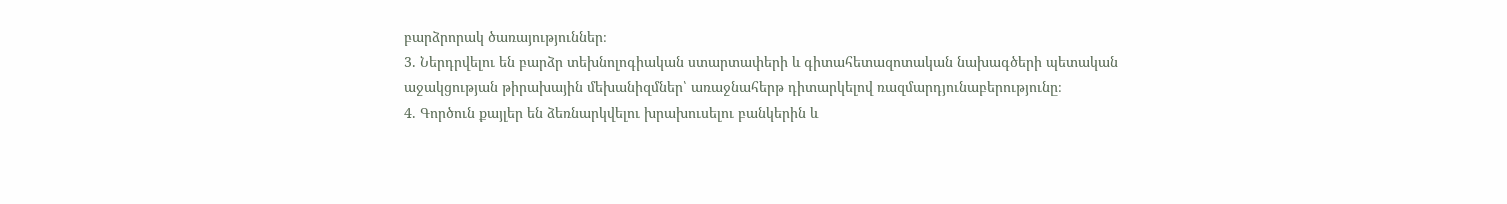բարձրորակ ծառայություններ։
3. Ներդրվելու են բարձր տեխնոլոգիական ստարտափերի և գիտահետազոտական նախագծերի պետական աջակցության թիրախային մեխանիզմներ՝ առաջնահերթ դիտարկելով ռազմարդյունաբերությունը։
4. Գործուն քայլեր են ձեռնարկվելու խրախուսելու բանկերին և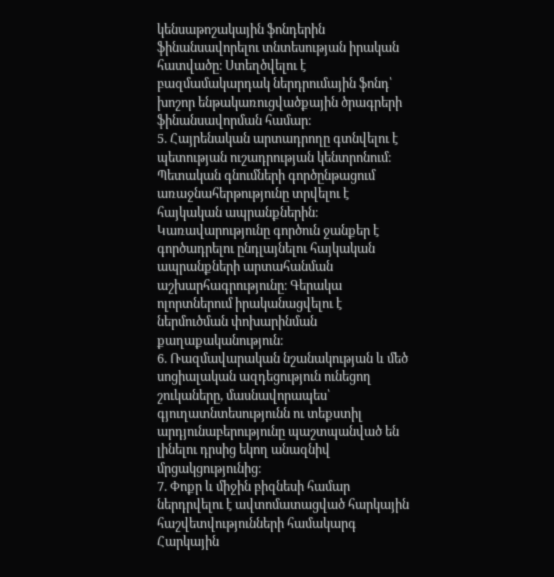կենսաթոշակային ֆոնդերին ֆինանսավորելու տնտեսության իրական հատվածը։ Ստեղծվելու է բազմամակարդակ ներդրումային ֆոնդ՝ խոշոր ենթակառուցվածքային ծրագրերի ֆինանսավորման համար։
5. Հայրենական արտադրողը գտնվելու է պետության ուշադրության կենտրոնում։ Պետական գնումների գործընթացում առաջնահերթությունը տրվելու է հայկական ապրանքներին։ Կառավարությունը գործուն ջանքեր է գործադրելու ընդլայնելու հայկական ապրանքների արտահանման աշխարհագրությունը։ Գերակա ոլորտներում իրականացվելու է ներմուծման փոխարինման քաղաքականություն։
6. Ռազմավարական նշանակության և մեծ սոցիալական ազդեցություն ունեցող շուկաները, մասնավորապես՝ գյուղատնտեսությունն ու տեքստիլ արդյունաբերությունը պաշտպանված են լինելու դրսից եկող անազնիվ մրցակցությունից։
7. Փոքր և միջին բիզնեսի համար ներդրվելու է ավտոմատացված հարկային հաշվետվությունների համակարգ Հարկային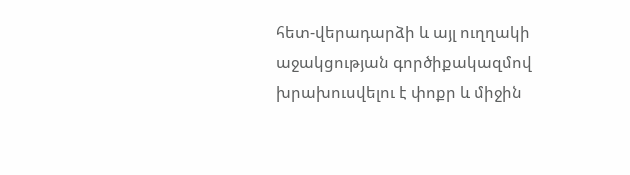հետ-վերադարձի և այլ ուղղակի աջակցության գործիքակազմով խրախուսվելու է փոքր և միջին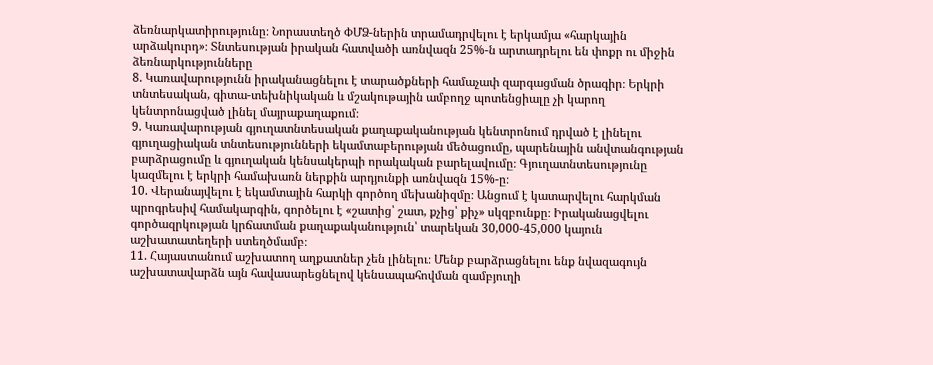ձեռնարկատիրությունը։ Նորաստեղծ ՓՄՁ-ներին տրամադրվելու է երկամյա «հարկային արձակուրդ»։ Տնտեսության իրական հատվածի առնվազն 25%-ն արտադրելու են փոքր ու միջին ձեռնարկությունները
8. Կառավարությունն իրականացնելու է տարածքների համաչափ զարգացման ծրագիր։ Երկրի տնտեսական, գիտա-տեխնիկական և մշակութային ամբողջ պոտենցիալը չի կարող կենտրոնացված լինել մայրաքաղաքում։
9. Կառավարության գյուղատնտեսական քաղաքականության կենտրոնում դրված է լինելու գյուղացիական տնտեսությունների եկամտաբերության մեծացումը, պարենային անվտանգության բարձրացումը և գյուղական կենսակերպի որակական բարելավումը։ Գյուղատնտեսությունը կազմելու է երկրի համախառն ներքին արդյունքի առնվազն 15%-ը։
10. Վերանայվելու է եկամտային հարկի գործող մեխանիզմը։ Անցում է կատարվելու հարկման պրոգրեսիվ համակարգին, գործելու է «շատից՝ շատ, քչից՝ քիչ» սկզբունքը։ Իրականացվելու գործազրկության կրճատման քաղաքականություն՝ տարեկան 30,000-45,000 կայուն աշխատատեղերի ստեղծմամբ։
11. Հայաստանում աշխատող աղքատներ չեն լինելու։ Մենք բարձրացնելու ենք նվազագույն աշխատավարձն այն հավասարեցնելով կենսապահովման զամբյուղի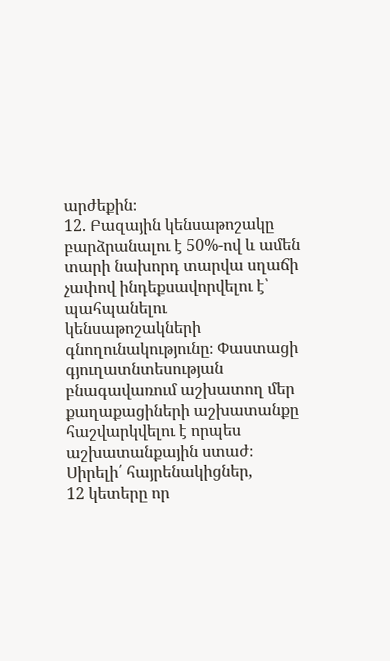արժեքին։
12. Բազային կենսաթոշակը բարձրանալու է 50%-ով և ամեն տարի նախորդ տարվա սղաճի չափով ինդեքսավորվելու է՝ պահպանելու կենսաթոշակների գնողունակությունը։ Փաստացի գյուղատնտեսության բնագավառում աշխատող մեր քաղաքացիների աշխատանքը հաշվարկվելու է որպես աշխատանքային ստաժ։
Սիրելի՛ հայրենակիցներ,
12 կետերը որ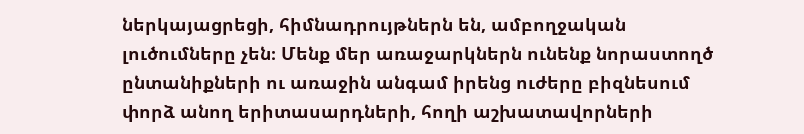ներկայացրեցի, հիմնադրույթներն են, ամբողջական լուծումները չեն։ Մենք մեր առաջարկներն ունենք նորաստողծ ընտանիքների ու առաջին անգամ իրենց ուժերը բիզնեսում փորձ անող երիտասարդների, հողի աշխատավորների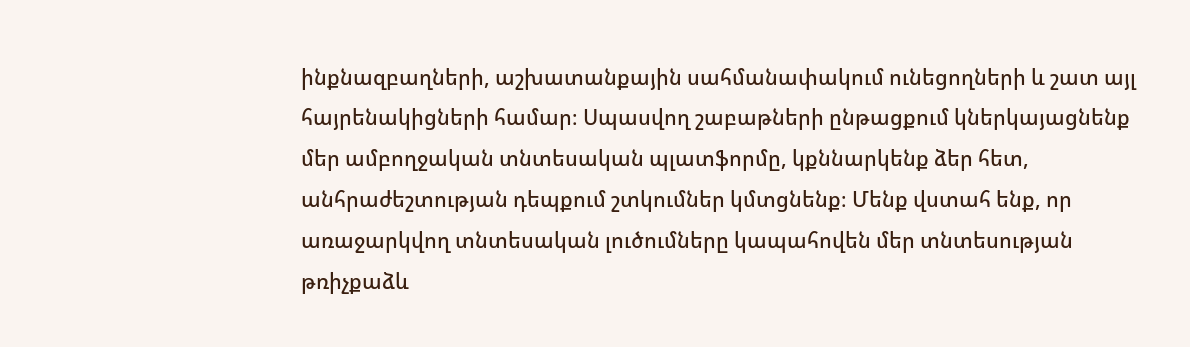ինքնազբաղների, աշխատանքային սահմանափակում ունեցողների և շատ այլ հայրենակիցների համար։ Սպասվող շաբաթների ընթացքում կներկայացնենք մեր ամբողջական տնտեսական պլատֆորմը, կքննարկենք ձեր հետ, անհրաժեշտության դեպքում շտկումներ կմտցնենք։ Մենք վստահ ենք, որ առաջարկվող տնտեսական լուծումները կապահովեն մեր տնտեսության թռիչքաձև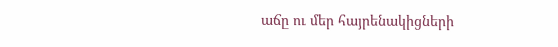աճը ու մեր հայրենակիցների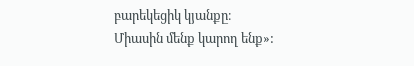բարեկեցիկ կյանքը։
Միասին մենք կարող ենք»: